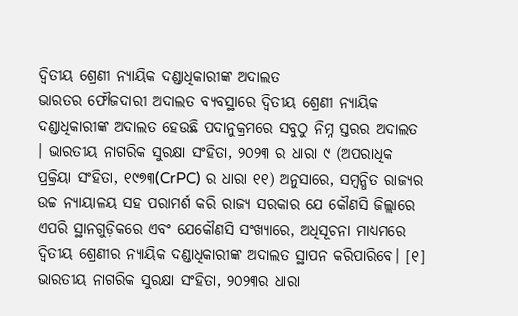ଦ୍ୱିତୀୟ ଶ୍ରେଣୀ ନ୍ୟାୟିକ ଦଣ୍ଡାଧିକାରୀଙ୍କ ଅଦାଲତ
ଭାରତର ଫୌଜଦାରୀ ଅଦାଲତ ବ୍ୟବସ୍ଥାରେ ଦ୍ୱିତୀୟ ଶ୍ରେଣୀ ନ୍ୟାୟିକ ଦଣ୍ଡାଧିକାରୀଙ୍କ ଅଦାଲତ ହେଉଛି ପଦାନୁକ୍ରମରେ ସବୁଠୁ ନିମ୍ନ ସ୍ତରର ଅଦାଲତ । ଭାରତୀୟ ନାଗରିକ ସୁରକ୍ଷା ସଂହିତା, ୨୦୨୩ ର ଧାରା ୯ (ଅପରାଧିକ ପ୍ରକ୍ରିୟା ସଂହିତା, ୧୯୭୩(CrPC) ର ଧାରା ୧୧) ଅନୁସାରେ, ସମ୍ବନ୍ଧିତ ରାଜ୍ୟର ଉଚ୍ଚ ନ୍ୟାୟାଳୟ ସହ ପରାମର୍ଶ କରି ରାଜ୍ୟ ସରକାର ଯେ କୌଣସି ଜିଲ୍ଲାରେ ଏପରି ସ୍ଥାନଗୁଡ଼ିକରେ ଏବଂ ଯେକୌଣସି ସଂଖ୍ୟାରେ, ଅଧିସୂଚନା ମାଧ୍ୟମରେ ଦ୍ୱିତୀୟ ଶ୍ରେଣୀର ନ୍ୟାୟିକ ଦଣ୍ଡାଧିକାରୀଙ୍କ ଅଦାଲତ ସ୍ଥାପନ କରିପାରିବେ। [୧]
ଭାରତୀୟ ନାଗରିକ ସୁରକ୍ଷା ସଂହିତା, ୨୦୨୩ର ଧାରା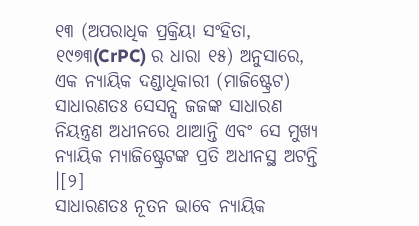୧୩ (ଅପରାଧିକ ପ୍ରକ୍ରିୟା ସଂହିତା, ୧୯୭୩(CrPC) ର ଧାରା ୧୫) ଅନୁସାରେ, ଏକ ନ୍ୟାୟିକ ଦଣ୍ଡାଧିକାରୀ (ମାଜିଷ୍ଟ୍ରେଟ) ସାଧାରଣତଃ ସେସନ୍ସ ଜଜଙ୍କ ସାଧାରଣ ନିୟନ୍ତ୍ରଣ ଅଧୀନରେ ଥାଆନ୍ତି ଏବଂ ସେ ମୁଖ୍ୟ ନ୍ୟାୟିକ ମ୍ୟାଜିଷ୍ଟ୍ରେଟଙ୍କ ପ୍ରତି ଅଧୀନସ୍ଥ ଅଟନ୍ତି ।[୨]
ସାଧାରଣତଃ ନୂତନ ଭାବେ ନ୍ୟାୟିକ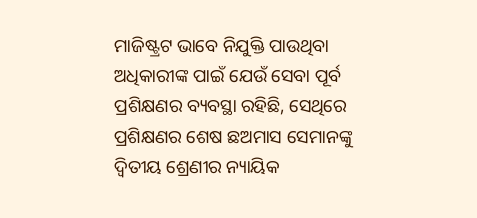ମାଜିଷ୍ଟ୍ରଟ ଭାବେ ନିଯୁକ୍ତି ପାଉଥିବା ଅଧିକାରୀଙ୍କ ପାଇଁ ଯେଉଁ ସେବା ପୂର୍ବ ପ୍ରଶିକ୍ଷଣର ବ୍ୟବସ୍ଥା ରହିଛି, ସେଥିରେ ପ୍ରଶିକ୍ଷଣର ଶେଷ ଛଅମାସ ସେମାନଙ୍କୁ ଦ୍ୱିତୀୟ ଶ୍ରେଣୀର ନ୍ୟାୟିକ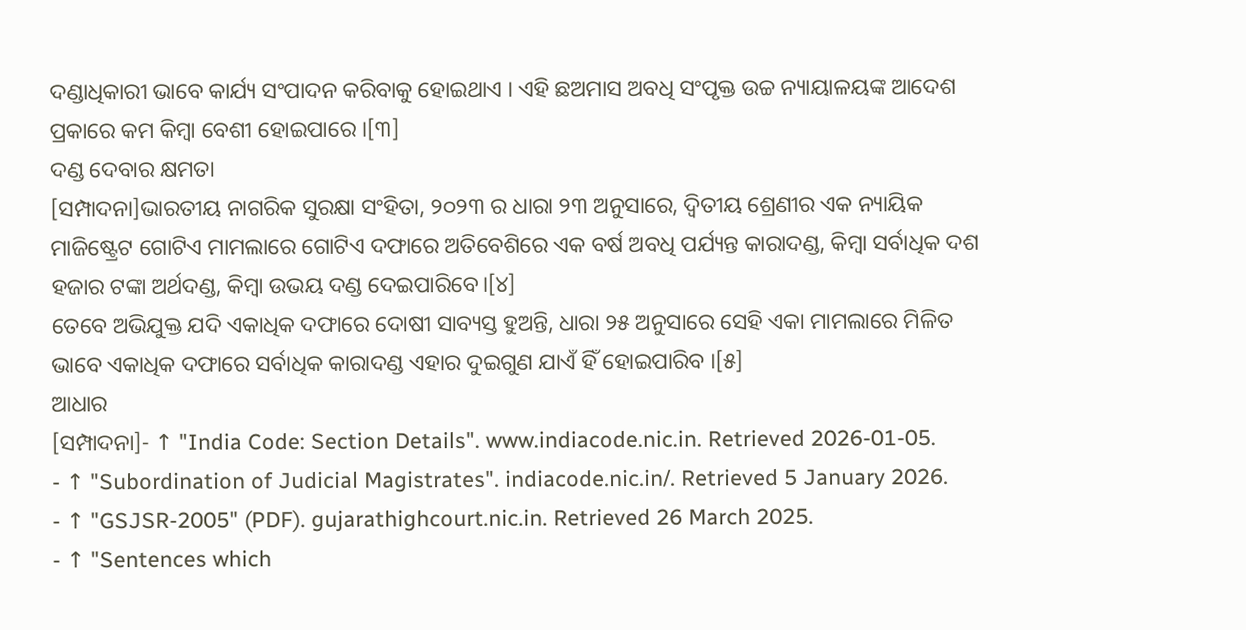ଦଣ୍ଡାଧିକାରୀ ଭାବେ କାର୍ଯ୍ୟ ସଂପାଦନ କରିବାକୁ ହୋଇଥାଏ । ଏହି ଛଅମାସ ଅବଧି ସଂପୃକ୍ତ ଉଚ୍ଚ ନ୍ୟାୟାଳୟଙ୍କ ଆଦେଶ ପ୍ରକାରେ କମ କିମ୍ବା ବେଶୀ ହୋଇପାରେ ।[୩]
ଦଣ୍ଡ ଦେବାର କ୍ଷମତା
[ସମ୍ପାଦନା]ଭାରତୀୟ ନାଗରିକ ସୁରକ୍ଷା ସଂହିତା, ୨୦୨୩ ର ଧାରା ୨୩ ଅନୁସାରେ, ଦ୍ୱିତୀୟ ଶ୍ରେଣୀର ଏକ ନ୍ୟାୟିକ ମାଜିଷ୍ଟ୍ରେଟ ଗୋଟିଏ ମାମଲାରେ ଗୋଟିଏ ଦଫାରେ ଅତିବେଶିରେ ଏକ ବର୍ଷ ଅବଧି ପର୍ଯ୍ୟନ୍ତ କାରାଦଣ୍ଡ, କିମ୍ବା ସର୍ବାଧିକ ଦଶ ହଜାର ଟଙ୍କା ଅର୍ଥଦଣ୍ଡ, କିମ୍ବା ଉଭୟ ଦଣ୍ଡ ଦେଇପାରିବେ।[୪]
ତେବେ ଅଭିଯୁକ୍ତ ଯଦି ଏକାଧିକ ଦଫାରେ ଦୋଷୀ ସାବ୍ୟସ୍ତ ହୁଅନ୍ତି, ଧାରା ୨୫ ଅନୁସାରେ ସେହି ଏକା ମାମଲାରେ ମିଳିତ ଭାବେ ଏକାଧିକ ଦଫାରେ ସର୍ବାଧିକ କାରାଦଣ୍ଡ ଏହାର ଦୁଇଗୁଣ ଯାଏଁ ହିଁ ହୋଇପାରିବ ।[୫]
ଆଧାର
[ସମ୍ପାଦନା]- ↑ "India Code: Section Details". www.indiacode.nic.in. Retrieved 2026-01-05.
- ↑ "Subordination of Judicial Magistrates". indiacode.nic.in/. Retrieved 5 January 2026.
- ↑ "GSJSR-2005" (PDF). gujarathighcourt.nic.in. Retrieved 26 March 2025.
- ↑ "Sentences which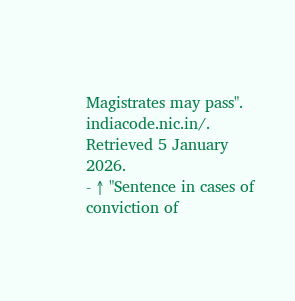Magistrates may pass". indiacode.nic.in/. Retrieved 5 January 2026.
- ↑ "Sentence in cases of conviction of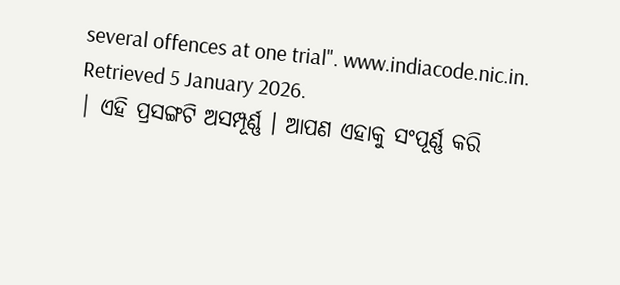several offences at one trial". www.indiacode.nic.in. Retrieved 5 January 2026.
| ଏହି ପ୍ରସଙ୍ଗଟି ଅସମ୍ପୂର୍ଣ୍ଣ । ଆପଣ ଏହାକୁ ସଂପୂର୍ଣ୍ଣ କରି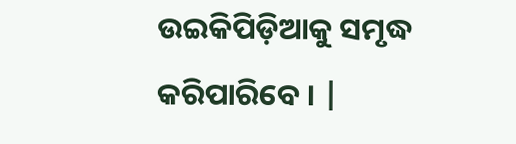ଉଇକିପିଡ଼ିଆକୁ ସମୃଦ୍ଧ କରିପାରିବେ । |